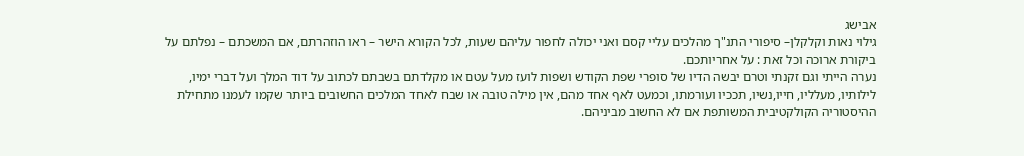אבישג
גילוי נאות וקלקלן– סיפורי התנ"ך מהלכים עליי קסם ואני יכולה לחפור עליהם שעות, לכל הקורא הישר – ראו הוזהרתם, אם המשכתם – נפלתם על ביקורת ארוכה וכל זאת : על אחריותכם.
נערה הייתי וגם זקנתי וטרם יבשה הדיו של סופרי שפת הקודש ושפות לועז מעל עטם או מקלדתם בשבתם לכתוב על דוד המלך ועל דברי ימיו, לילותיו, מעלליו, חייו,נשיו, תככיו ועורמתו, וכמעט לאף אחד מהם, אין מילה טובה או שבח לאחד המלכים החשובים ביותר שקמו לעמנו מתחילת ההיסטוריה הקולקטיבית המשותפת אם לא החשוב מביניהם.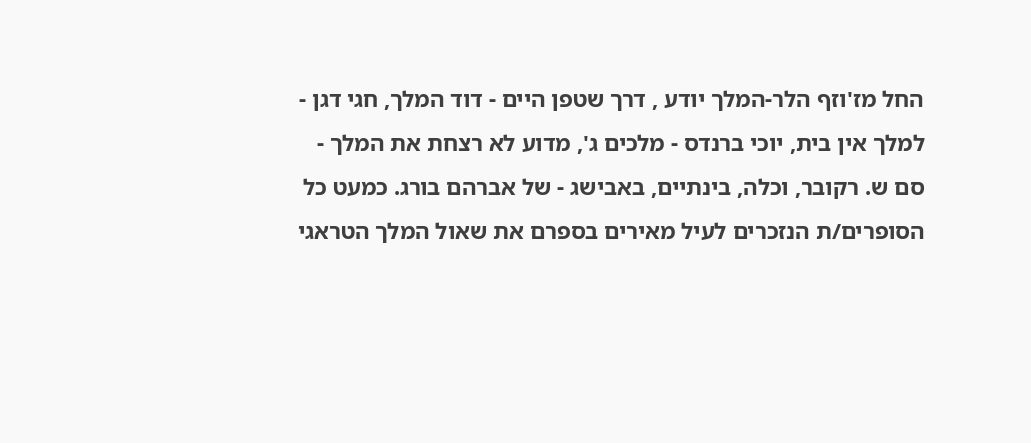החל מז'וזף הלר-המלך יודע , דרך שטפן היים - דוד המלך, חגי דגן - למלך אין בית, יוכי ברנדס - מלכים ג', מדוע לא רצחת את המלך - סם ש. רקובר, וכלה, בינתיים, באבישג - של אברהם בורג. כמעט כל הסופרים/ת הנזכרים לעיל מאירים בספרם את שאול המלך הטראגי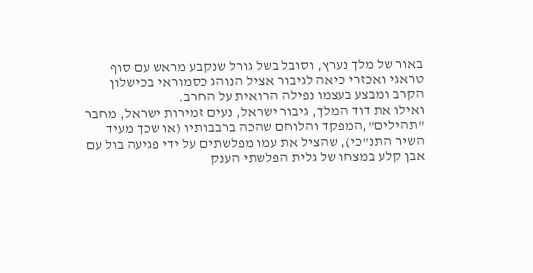באור של מלך נערץ, וסובל בשל גורל שנקבע מראש עם סוף טראגי ואכזרי כיאה לגיבור אציל הנוהג כסמוראי בכישלון הקרב ומבצע בעצמו נפילה הרואית על החרב.
ואילו את דוד המלך, גיבור ישראל, נעים זמירות ישראל, מחבר "תהילים",המפקד והלוחם שהכה ברבבותיו (או שכך מעיד השיר התנ"כי), שהציל את עמו מפלשתים על ידי פגיעה בול עם אבן קלע במצחו של גלית הפלשתי הענק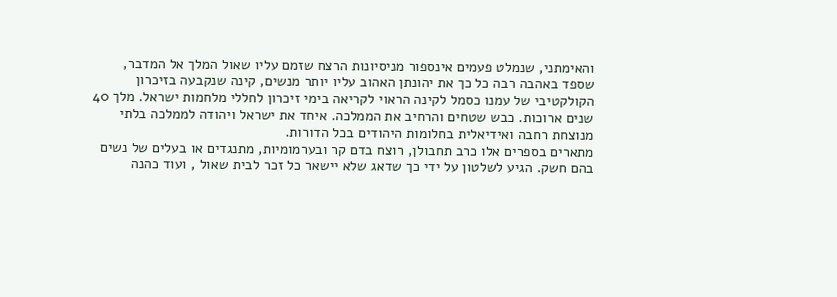והאימתני, שנמלט פעמים אינספור מניסיונות הרצח שזמם עליו שאול המלך אל המדבר, שספד באהבה רבה כל כך את יהונתן האהוב עליו יותר מנשים, קינה שנקבעה בזיכרון הקולקטיבי של עמנו כסמל לקינה הראוי לקריאה בימי זיכרון לחללי מלחמות ישראל. מלך 40 שנים ארוכות. כבש שטחים והרחיב את הממלכה. איחד את ישראל ויהודה לממלכה בלתי מנוצחת רחבה ואידיאלית בחלומות היהודים בכל הדורות.
מתארים בספרים אלו כרב תחבולן, רוצח בדם קר ובערמומיות, מתנגדים או בעלים של נשים בהם חשק. הגיע לשלטון על ידי כך שדאג שלא יישאר כל זכר לבית שאול , ועוד כהנה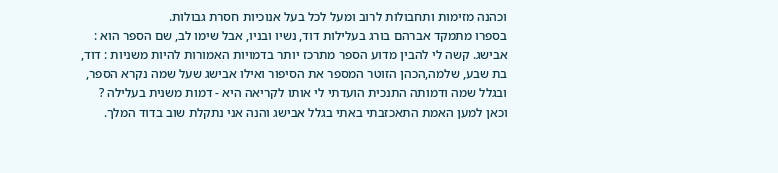וכהנה מזימות ותחבולות לרוב ומעל לכל בעל אנוכיות חסרת גבולות.
בספרו מתמקד אברהם בורג בעלילות דוד, נשיו ובניו, אבל שימו לב, שם הספר הוא : אבישג. קשה לי להבין מדוע הספר מתרכז יותר בדמויות האמורות להיות משניות : דוד, בת שבע, שלמה,הכהן הזוטר המספר את הסיפור ואילו אבישג שעל שמה נקרא הספר, ובגלל שמה ודמותה התנכית הועדתי לי אותו לקריאה היא - דמות משנית בעלילה ?
וכאן למען האמת התאכזבתי באתי בגלל אבישג והנה אני נתקלת שוב בדוד המלך.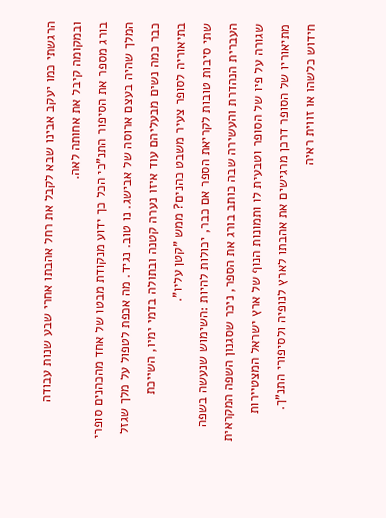הרגשתי כמו יעקב אבינו שבא לקבל את רחל אהבתו אחרי שבע שנות עבודה ובמקומה קיבל את אחותה לאה.
בורג מספר את הסיפור התנ"כי הכל כך ידוע מנקודת מבטו של אחד מהכהנים סופרי המלך שהיה בעצם ארוסה של אבישג. נו טוב. נגיד. מה אכפת לטפול על מלך שגזל כבר כמה נשים מבעליהם עוד איזו נערה קטנה ובתולה בדמי ימיו, השייכת בתיאוריה לסופר צעיר משבט כהנים? ממש "קטן עליו".
שתי סיבות טובות לקריאת הספר אם כבר, יכולות להיות :השימוש שנעשה בשפה העברית הנהדרת והעשירה שבה כותב בורג את הספר, ניכר שסגנון השפה המקראית שגורה על פיו של הסופר וטבעית לו ותמונות הנוף של ארץ ישראל המצטיירות מתיאוריו של הסופר דרכן מרגישים את אהבתו לארץ לנופיה ולסיפורי התנ"ך. חידוש כלשהו או זווית ראיה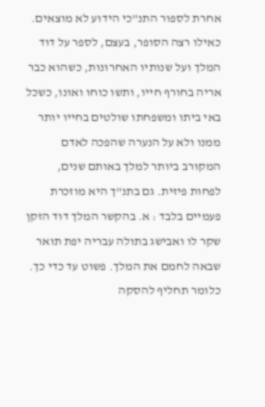אחרת לספור התנ"כי הידוע לא מוצאים.
כאילו רצה הסופר, בעצם, לספר על דוד המלך ועל שנותיו האחרונות, כשהוא כבר אריה בחורף חייו, ותשו כוחו ואונו, כשכל באי ביתו ומשפחתו שולטים בחייו יותר ממנו ולא על הנערה שהפכה לאדם המקורב ביותר למלך באותם שנים, לפחות פיזית. גם בתנ"ך היא מוזכרת פעמיים בלבד : א. בהקשר המלך דוד הזקן שקר לו ואבישג בתולה עבריה יפת תואר שבאה לחמם את המלך. פשוט עד כדי כך. כלומר תחליף להסקה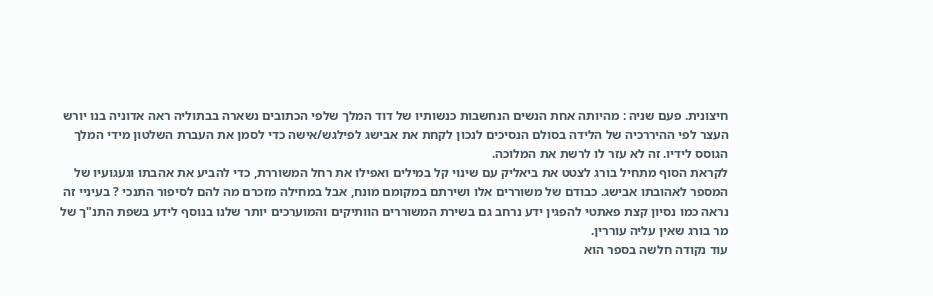חיצונית. פעם שניה : מהיותה אחת הנשים הנחשבות כנשותיו של דוד המלך שלפי הכתובים נשארה בבתוליה ראה אדוניה בנו יורש העצר לפי ההיררכיה של הלידה בסולם הנסיכים לנכון לקחת את אבישג לפילגש/אישה כדי לסמן את העברת השלטון מידי המלך הגוסס לידיו. זה לא עזר לו לרשת את המלוכה.
לקראת הסוף מתחיל בורג לצטט את ביאליק עם שינוי קל במילים ואפילו את רחל המשוררת, כדי להביע את אהבתו וגעגועיו של המספר לאהובתו אבישג. כבודם של משוררים אלו ושירתם במקומם מונח, אבל במחילה מזכרם מה להם לסיפור התנכי ? בעיניי זה נראה כמו נסיון קצת פאתטי להפגין ידע נרחב גם בשירת המשוררים הוותיקים והמוערכים יותר שלנו בנוסף לידע בשפת התנ"ך של מר בורג שאין עליה עוררין.
עוד נקודה חלשה בספר הוא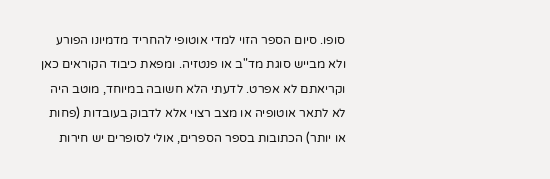סופו. סיום הספר הזוי למדי אוטופי להחריד מדמיונו הפורע ולא מבייש סוגת מד"ב או פנטזיה. ומפאת כיבוד הקוראים כאן וקריאתם לא אפרט. לדעתי הלא חשובה במיוחד, מוטב היה לא לתאר אוטופיה או מצב רצוי אלא לדבוק בעובדות (פחות או יותר) הכתובות בספר הספרים, אולי לסופרים יש חירות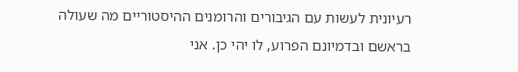רעיונית לעשות עם הגיבורים והרומנים ההיסטוריים מה שעולה בראשם ובדמיונם הפרוע, לו יהי כן. אני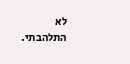לא התלהבתי.